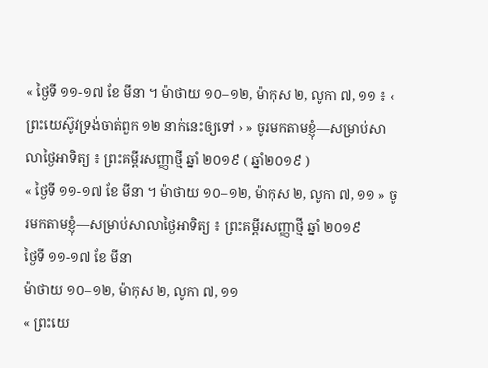« ថ្ងៃទី ១១-១៧ ខែ មីនា ។ ម៉ាថាយ ១០–១២, ម៉ាកុស ២, លូកា ៧, ១១ ៖ ‹ ព្រះយេស៊ូវទ្រង់ចាត់ពួក ១២ នាក់នេះឲ្យទៅ › » ចូរមកតាមខ្ញុំ—សម្រាប់សាលាថ្ងៃអាទិត្យ ៖ ព្រះគម្ពីរសញ្ញាថ្មី ឆ្នាំ ២០១៩ ( ឆ្នាំ២០១៩ )
« ថ្ងៃទី ១១-១៧ ខែ មីនា ។ ម៉ាថាយ ១០–១២, ម៉ាកុស ២, លូកា ៧, ១១ » ចូរមកតាមខ្ញុំ—សម្រាប់សាលាថ្ងៃអាទិត្យ ៖ ព្រះគម្ពីរសញ្ញាថ្មី ឆ្នាំ ២០១៩
ថ្ងៃទី ១១-១៧ ខែ មីនា
ម៉ាថាយ ១០–១២, ម៉ាកុស ២, លូកា ៧, ១១
« ព្រះយេ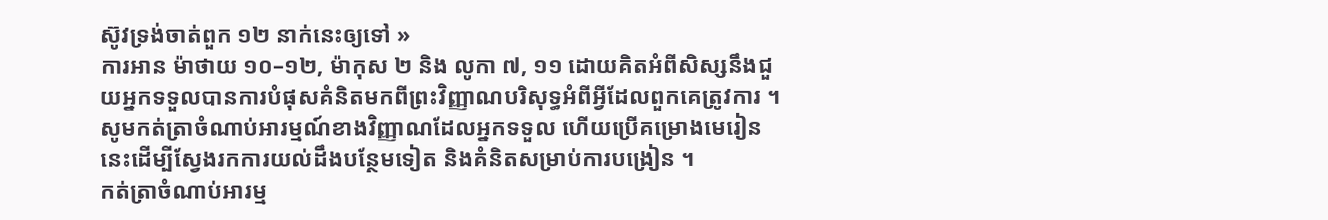ស៊ូវទ្រង់ចាត់ពួក ១២ នាក់នេះឲ្យទៅ »
ការអាន ម៉ាថាយ ១០–១២, ម៉ាកុស ២ និង លូកា ៧, ១១ ដោយគិតអំពីសិស្សនឹងជួយអ្នកទទួលបានការបំផុសគំនិតមកពីព្រះវិញ្ញាណបរិសុទ្ធអំពីអ្វីដែលពួកគេត្រូវការ ។ សូមកត់ត្រាចំណាប់អារម្មណ៍ខាងវិញ្ញាណដែលអ្នកទទួល ហើយប្រើគម្រោងមេរៀននេះដើម្បីស្វែងរកការយល់ដឹងបន្ថែមទៀត និងគំនិតសម្រាប់ការបង្រៀន ។
កត់ត្រាចំណាប់អារម្ម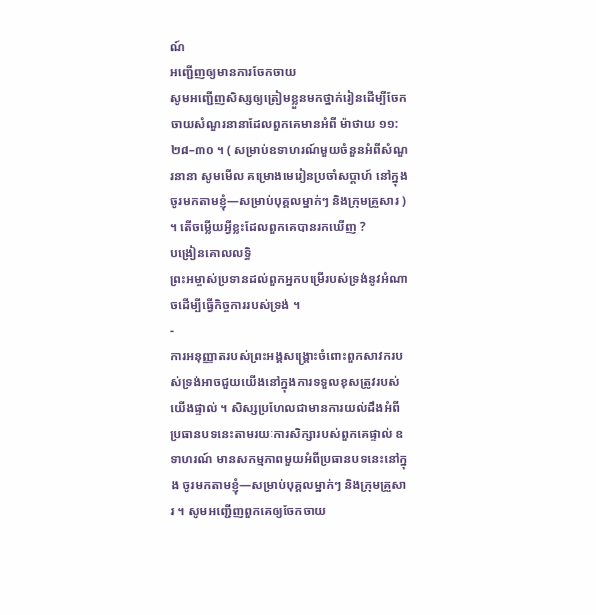ណ៍
អញ្ជើញឲ្យមានការចែកចាយ
សូមអញ្ជើញសិស្សឲ្យត្រៀមខ្លួនមកថ្នាក់រៀនដើម្បីចែកចាយសំណួរនានាដែលពួកគេមានអំពី ម៉ាថាយ ១១:២៨–៣០ ។ ( សម្រាប់ឧទាហរណ៍មួយចំនួនអំពីសំណួរនានា សូមមើល គម្រោងមេរៀនប្រចាំសប្ដាហ៍ នៅក្នុង ចូរមកតាមខ្ញុំ—សម្រាប់បុគ្គលម្នាក់ៗ និងក្រុមគ្រួសារ ) ។ តើចម្លើយអ្វីខ្លះដែលពួកគេបានរកឃើញ ?
បង្រៀនគោលលទ្ធិ
ព្រះអម្ចាស់ប្រទានដល់ពួកអ្នកបម្រើរបស់ទ្រង់នូវអំណាចដើម្បីធ្វើកិច្ចការរបស់ទ្រង់ ។
-
ការអនុញ្ញាតរបស់ព្រះអង្គសង្គ្រោះចំពោះពួកសាវករបស់ទ្រង់អាចជួយយើងនៅក្នុងការទទួលខុសត្រូវរបស់យើងផ្ទាល់ ។ សិស្សប្រហែលជាមានការយល់ដឹងអំពីប្រធានបទនេះតាមរយៈការសិក្សារបស់ពួកគេផ្ទាល់ ឧទាហរណ៍ មានសកម្មភាពមួយអំពីប្រធានបទនេះនៅក្នុង ចូរមកតាមខ្ញុំ—សម្រាប់បុគ្គលម្នាក់ៗ និងក្រុមគ្រួសារ ។ សូមអញ្ជើញពួកគេឲ្យចែកចាយ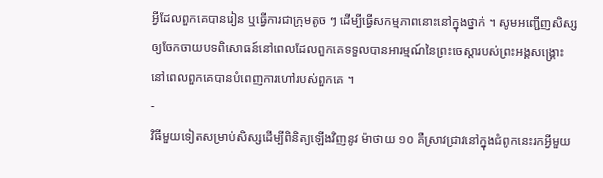អ្វីដែលពួកគេបានរៀន ឬធ្វើការជាក្រុមតូច ៗ ដើម្បីធ្វើសកម្មភាពនោះនៅក្នុងថ្នាក់ ។ សូមអញ្ជើញសិស្សឲ្យចែកចាយបទពិសោធន៍នៅពេលដែលពួកគេទទួលបានអារម្មណ៍នៃព្រះចេស្ដារបស់ព្រះអង្គសង្គ្រោះ នៅពេលពួកគេបានបំពេញការហៅរបស់ពួកគេ ។
-
វិធីមួយទៀតសម្រាប់សិស្សដើម្បីពិនិត្យឡើងវិញនូវ ម៉ាថាយ ១០ គឺស្រាវជ្រាវនៅក្នុងជំពូកនេះរកអ្វីមួយ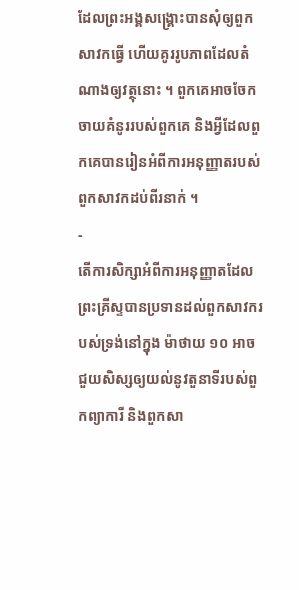ដែលព្រះអង្គសង្គ្រោះបានសុំឲ្យពួកសាវកធ្វើ ហើយគូររូបភាពដែលតំណាងឲ្យវត្ថុនោះ ។ ពួកគេអាចចែកចាយគំនូររបស់ពួកគេ និងអ្វីដែលពួកគេបានរៀនអំពីការអនុញ្ញាតរបស់ពួកសាវកដប់ពីរនាក់ ។
-
តើការសិក្សាអំពីការអនុញ្ញាតដែលព្រះគ្រីស្ទបានប្រទានដល់ពួកសាវករបស់ទ្រង់នៅក្នុង ម៉ាថាយ ១០ អាចជួយសិស្សឲ្យយល់នូវតួនាទីរបស់ពួកព្យាការី និងពួកសា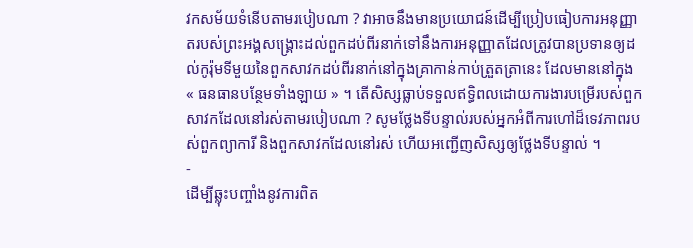វកសម័យទំនើបតាមរបៀបណា ? វាអាចនឹងមានប្រយោជន៍ដើម្បីប្រៀបធៀបការអនុញ្ញាតរបស់ព្រះអង្គសង្គ្រោះដល់ពួកដប់ពីរនាក់ទៅនឹងការអនុញ្ញាតដែលត្រូវបានប្រទានឲ្យដល់កូរ៉ុមទីមួយនៃពួកសាវកដប់ពីរនាក់នៅក្នុងគ្រាកាន់កាប់ត្រួតត្រានេះ ដែលមាននៅក្នុង « ធនធានបន្ថែមទាំងឡាយ » ។ តើសិស្សធ្លាប់ទទួលឥទ្ធិពលដោយការងារបម្រើរបស់ពួកសាវកដែលនៅរស់តាមរបៀបណា ? សូមថ្លែងទីបន្ទាល់របស់អ្នកអំពីការហៅដ៏ទេវភាពរបស់ពួកព្យាការី និងពួកសាវកដែលនៅរស់ ហើយអញ្ជើញសិស្សឲ្យថ្លែងទីបន្ទាល់ ។
-
ដើម្បីឆ្លុះបញ្ចាំងនូវការពិត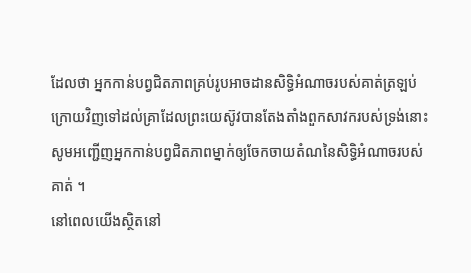ដែលថា អ្នកកាន់បព្វជិតភាពគ្រប់រូបអាចដានសិទ្ធិអំណាចរបស់គាត់ត្រឡប់ក្រោយវិញទៅដល់គ្រាដែលព្រះយេស៊ូវបានតែងតាំងពួកសាវករបស់ទ្រង់នោះ សូមអញ្ជើញអ្នកកាន់បព្វជិតភាពម្នាក់ឲ្យចែកចាយតំណនៃសិទ្ធិអំណាចរបស់គាត់ ។
នៅពេលយើងស្ថិតនៅ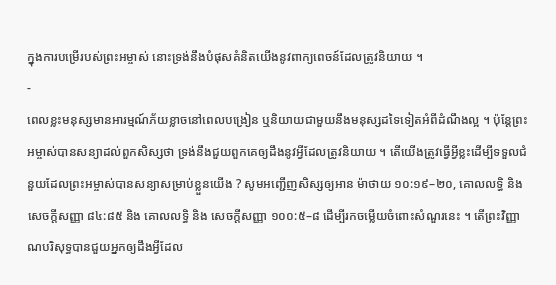ក្នុងការបម្រើរបស់ព្រះអម្ចាស់ នោះទ្រង់នឹងបំផុសគំនិតយើងនូវពាក្យពេចន៍ដែលត្រូវនិយាយ ។
-
ពេលខ្លះមនុស្សមានអារម្មណ៍ភ័យខ្លាចនៅពេលបង្រៀន ឬនិយាយជាមួយនឹងមនុស្សដទៃទៀតអំពីដំណឹងល្អ ។ ប៉ុន្តែព្រះអម្ចាស់បានសន្យាដល់ពួកសិស្សថា ទ្រង់នឹងជួយពួកគេឲ្យដឹងនូវអ្វីដែលត្រូវនិយាយ ។ តើយើងត្រូវធ្វើអ្វីខ្លះដើម្បីទទួលជំនួយដែលព្រះអម្ចាស់បានសន្យាសម្រាប់ខ្លួនយើង ? សូមអញ្ជើញសិស្សឲ្យអាន ម៉ាថាយ ១០:១៩–២០, គោលលទ្ធិ និង សេចក្តីសញ្ញា ៨៤:៨៥ និង គោលលទ្ធិ និង សេចក្តីសញ្ញា ១០០:៥–៨ ដើម្បីរកចម្លើយចំពោះសំណួរនេះ ។ តើព្រះវិញ្ញាណបរិសុទ្ធបានជួយអ្នកឲ្យដឹងអ្វីដែល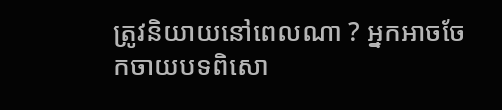ត្រូវនិយាយនៅពេលណា ? អ្នកអាចចែកចាយបទពិសោ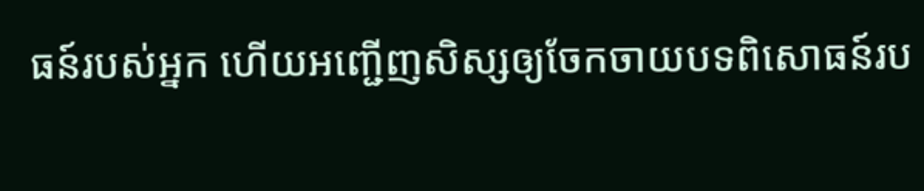ធន៍របស់អ្នក ហើយអញ្ជើញសិស្សឲ្យចែកចាយបទពិសោធន៍រប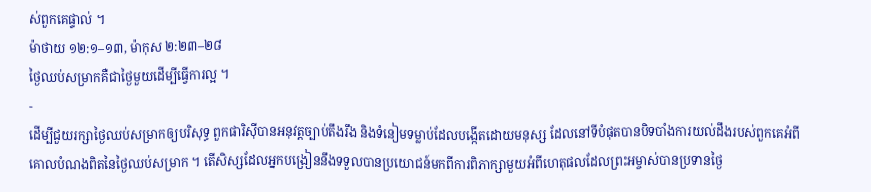ស់ពួកគេផ្ទាល់ ។
ម៉ាថាយ ១២:១–១៣, ម៉ាកុស ២:២៣–២៨
ថ្ងៃឈប់សម្រាកគឺជាថ្ងៃមួយដើម្បីធ្វើការល្អ ។
-
ដើម្បីជួយរក្សាថ្ងៃឈប់សម្រាកឲ្យបរិសុទ្ធ ពួកផារិស៊ីបានអនុវត្តច្បាប់តឹងរឹង និងទំនៀមទម្លាប់ដែលបង្កើតដោយមនុស្ស ដែលនៅទីបំផុតបានបិទបាំងការយល់ដឹងរបស់ពួកគេអំពីគោលបំណងពិតនៃថ្ងៃឈប់សម្រាក ។ តើសិស្សដែលអ្នកបង្រៀននឹងទទួលបានប្រយោជន៍មកពីការពិភាក្សាមួយអំពីហេតុផលដែលព្រះអម្ចាស់បានប្រទានថ្ងៃ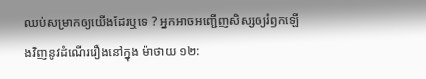ឈប់សម្រាកឲ្យយើងដែរឬទេ ? អ្នកអាចអញ្ជើញសិស្សឲ្យរំឭកឡើងវិញនូវដំណើររឿងនៅក្នុង ម៉ាថាយ ១២: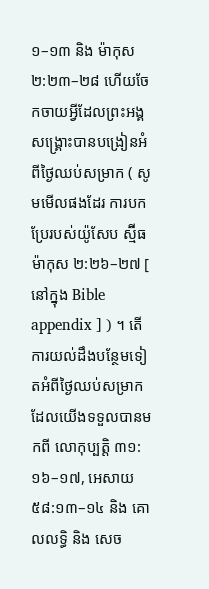១–១៣ និង ម៉ាកុស ២:២៣–២៨ ហើយចែកចាយអ្វីដែលព្រះអង្គសង្គ្រោះបានបង្រៀនអំពីថ្ងៃឈប់សម្រាក ( សូមមើលផងដែរ ការបកប្រែរបស់យ៉ូសែប ស្ម៊ីធ ម៉ាកុស ២:២៦–២៧ [ នៅក្នុង Bible appendix ] ) ។ តើការយល់ដឹងបន្ថែមទៀតអំពីថ្ងៃឈប់សម្រាកដែលយើងទទួលបានមកពី លោកុប្បត្តិ ៣១:១៦–១៧, អេសាយ ៥៨:១៣–១៤ និង គោលលទ្ធិ និង សេច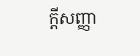ក្តីសញ្ញា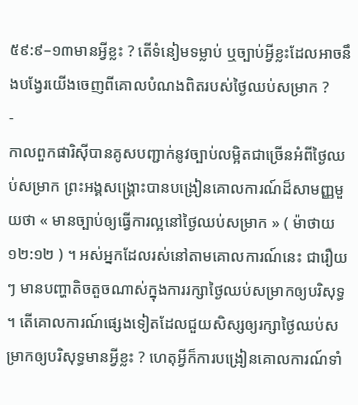៥៩:៩–១៣មានអ្វីខ្លះ ? តើទំនៀមទម្លាប់ ឬច្បាប់អ្វីខ្លះដែលអាចនឹងបង្វែរយើងចេញពីគោលបំណងពិតរបស់ថ្ងៃឈប់សម្រាក ?
-
កាលពួកផារិស៊ីបានគូសបញ្ជាក់នូវច្បាប់លម្អិតជាច្រើនអំពីថ្ងៃឈប់សម្រាក ព្រះអង្គសង្គ្រោះបានបង្រៀនគោលការណ៍ដ៏សាមញ្ញមួយថា « មានច្បាប់ឲ្យធ្វើការល្អនៅថ្ងៃឈប់សម្រាក » ( ម៉ាថាយ ១២:១២ ) ។ អស់អ្នកដែលរស់នៅតាមគោលការណ៍នេះ ជារឿយៗ មានបញ្ហាតិចតួចណាស់ក្នុងការរក្សាថ្ងៃឈប់សម្រាកឲ្យបរិសុទ្ធ ។ តើគោលការណ៍ផ្សេងទៀតដែលជួយសិស្សឲ្យរក្សាថ្ងៃឈប់សម្រាកឲ្យបរិសុទ្ធមានអ្វីខ្លះ ? ហេតុអ្វីក៏ការបង្រៀនគោលការណ៍ទាំ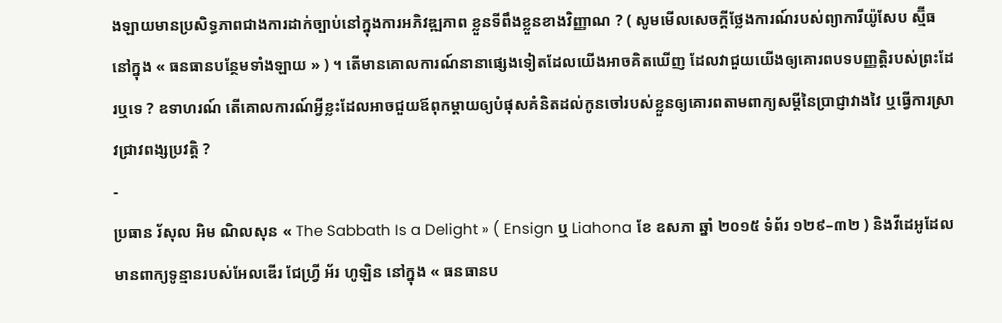ងឡាយមានប្រសិទ្ធភាពជាងការដាក់ច្បាប់នៅក្នុងការអភិវឌ្ឍភាព ខ្លួនទីពឹងខ្លួនខាងវិញ្ញាណ ? ( សូមមើលសេចក្ដីថ្លែងការណ៍របស់ព្យាការីយ៉ូសែប ស្ម៊ីធ នៅក្នុង « ធនធានបន្ថែមទាំងឡាយ » ) ។ តើមានគោលការណ៍នានាផ្សេងទៀតដែលយើងអាចគិតឃើញ ដែលវាជួយយើងឲ្យគោរពបទបញ្ញត្តិរបស់ព្រះដែរឬទេ ? ឧទាហរណ៍ តើគោលការណ៍អ្វីខ្លះដែលអាចជួយឪពុកម្ដាយឲ្យបំផុសគំនិតដល់កូនចៅរបស់ខ្លួនឲ្យគោរពតាមពាក្យសម្ដីនៃប្រាជ្ញាវាងវៃ ឬធ្វើការស្រាវជ្រាវពង្សប្រវត្តិ ?
-
ប្រធាន រ័សុល អិម ណិលសុន « The Sabbath Is a Delight » ( Ensign ឬ Liahona ខែ ឧសភា ឆ្នាំ ២០១៥ ទំព័រ ១២៩–៣២ ) និងវីដេអូដែលមានពាក្យទូន្មានរបស់អែលឌើរ ជែហ្វ្រី អ័រ ហូឡិន នៅក្នុង « ធនធានប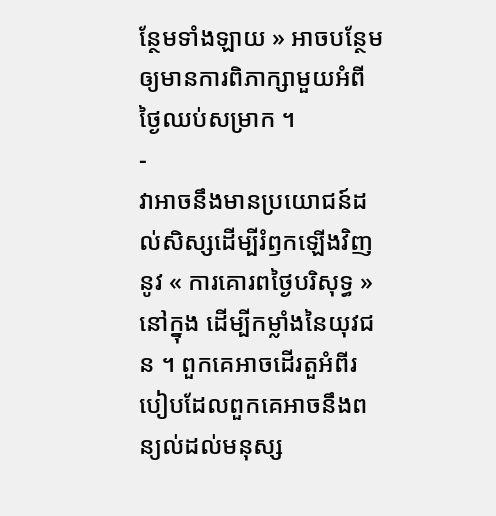ន្ថែមទាំងឡាយ » អាចបន្ថែមឲ្យមានការពិភាក្សាមួយអំពីថ្ងៃឈប់សម្រាក ។
-
វាអាចនឹងមានប្រយោជន៍ដល់សិស្សដើម្បីរំឭកឡើងវិញនូវ « ការគោរពថ្ងៃបរិសុទ្ធ » នៅក្នុង ដើម្បីកម្លាំងនៃយុវជន ។ ពួកគេអាចដើរតួអំពីរបៀបដែលពួកគេអាចនឹងពន្យល់ដល់មនុស្ស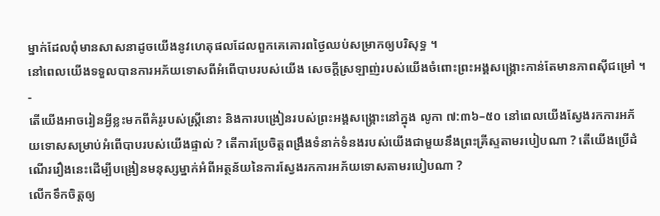ម្នាក់ដែលពុំមានសាសនាដូចយើងនូវហេតុផលដែលពួកគេគោរពថ្ងៃឈប់សម្រាកឲ្យបរិសុទ្ធ ។
នៅពេលយើងទទួលបានការអភ័យទោសពីអំពើបាបរបស់យើង សេចក្ដីស្រឡាញ់របស់យើងចំពោះព្រះអង្គសង្គ្រោះកាន់តែមានភាពស៊ីជម្រៅ ។
-
តើយើងអាចរៀនអ្វីខ្លះមកពីគំរូរបស់ស្ត្រីនោះ និងការបង្រៀនរបស់ព្រះអង្គសង្គ្រោះនៅក្នុង លូកា ៧:៣៦–៥០ នៅពេលយើងស្វែងរកការអភ័យទោសសម្រាប់អំពើបាបរបស់យើងផ្ទាល់ ? តើការប្រែចិត្តពង្រឹងទំនាក់ទំនងរបស់យើងជាមួយនឹងព្រះគ្រីស្ទតាមរបៀបណា ? តើយើងប្រើដំណើររឿងនេះដើម្បីបង្រៀនមនុស្សម្នាក់អំពីអត្ថន័យនៃការស្វែងរកការអភ័យទោសតាមរបៀបណា ?
លើកទឹកចិត្តឲ្យ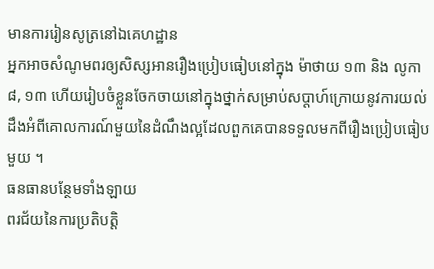មានការរៀនសូត្រនៅឯគេហដ្ឋាន
អ្នកអាចសំណូមពរឲ្យសិស្សអានរឿងប្រៀបធៀបនៅក្នុង ម៉ាថាយ ១៣ និង លូកា ៨, ១៣ ហើយរៀបចំខ្លួនចែកចាយនៅក្នុងថ្នាក់សម្រាប់សប្ដាហ៍ក្រោយនូវការយល់ដឹងអំពីគោលការណ៍មួយនៃដំណឹងល្អដែលពួកគេបានទទួលមកពីរឿងប្រៀបធៀបមួយ ។
ធនធានបន្ថែមទាំងឡាយ
ពរជ័យនៃការប្រតិបត្តិ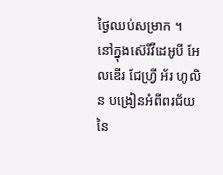ថ្ងៃឈប់សម្រាក ។
នៅក្នុងស៊េរីវីដេអូបី អែលឌើរ ជែហ្វ្រី អ័រ ហូលិន បង្រៀនអំពីពរជ័យនៃ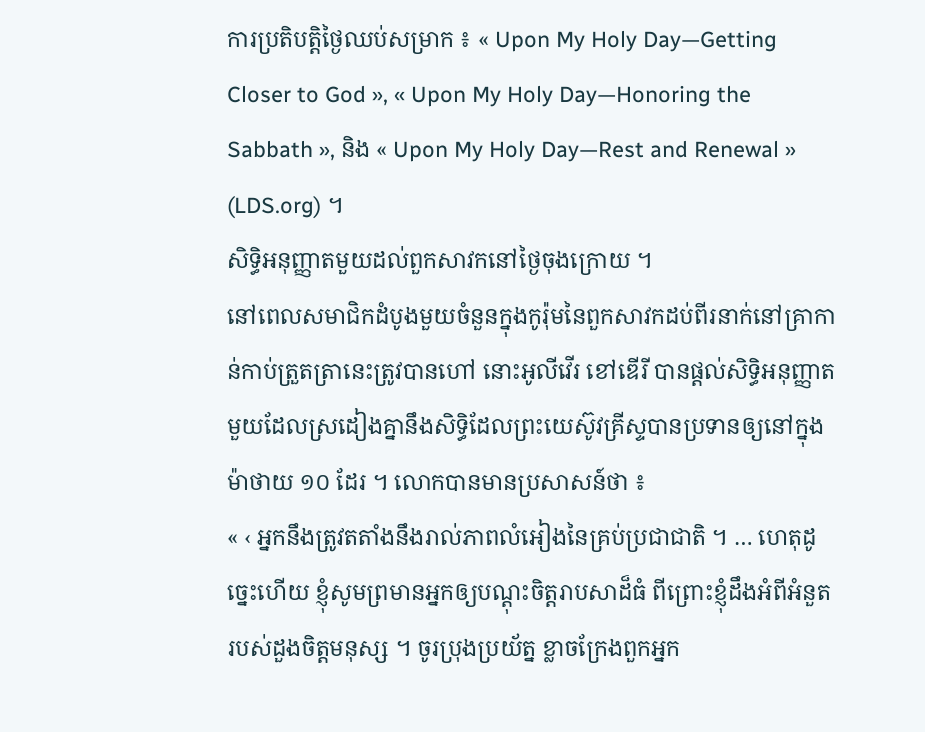ការប្រតិបត្តិថ្ងៃឈប់សម្រាក ៖ « Upon My Holy Day—Getting Closer to God », « Upon My Holy Day—Honoring the Sabbath », និង « Upon My Holy Day—Rest and Renewal » (LDS.org) ។
សិទ្ធិអនុញ្ញាតមួយដល់ពួកសាវកនៅថ្ងៃចុងក្រោយ ។
នៅពេលសមាជិកដំបូងមួយចំនួនក្នុងកូរ៉ុមនៃពួកសាវកដប់ពីរនាក់នៅគ្រាកាន់កាប់ត្រួតត្រានេះត្រូវបានហៅ នោះអូលីវើរ ខៅឌើរី បានផ្ដល់សិទ្ធិអនុញ្ញាតមួយដែលស្រដៀងគ្នានឹងសិទ្ធិដែលព្រះយេស៊ូវគ្រីស្ទបានប្រទានឲ្យនៅក្នុង ម៉ាថាយ ១០ ដែរ ។ លោកបានមានប្រសាសន៍ថា ៖
« ‹ អ្នកនឹងត្រូវតតាំងនឹងរាល់ភាពលំអៀងនៃគ្រប់ប្រជាជាតិ ។ … ហេតុដូច្នេះហើយ ខ្ញុំសូមព្រមានអ្នកឲ្យបណ្ដុះចិត្តរាបសាដ៏ធំ ពីព្រោះខ្ញុំដឹងអំពីអំនួតរបស់ដួងចិត្តមនុស្ស ។ ចូរប្រុងប្រយ័ត្ន ខ្លាចក្រែងពួកអ្នក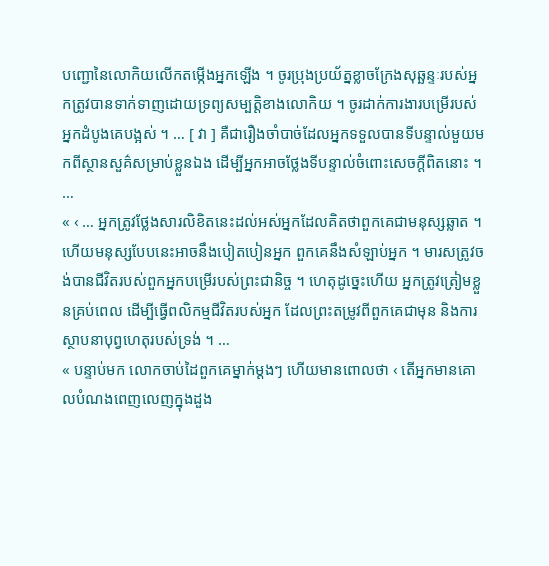បញ្ជោនៃលោកិយលើកតម្កើងអ្នកឡើង ។ ចូរប្រុងប្រយ័ត្នខ្លាចក្រែងសុឆ្ឆន្ទៈរបស់អ្នកត្រូវបានទាក់ទាញដោយទ្រព្យសម្បត្តិខាងលោកិយ ។ ចូរដាក់ការងារបម្រើរបស់អ្នកដំបូងគេបង្អស់ ។ … [ វា ] គឺជារឿងចាំបាច់ដែលអ្នកទទួលបានទីបន្ទាល់មួយមកពីស្ថានសួគ៌សម្រាប់ខ្លួនឯង ដើម្បីអ្នកអាចថ្លែងទីបន្ទាល់ចំពោះសេចក្ដីពិតនោះ ។ …
« ‹ … អ្នកត្រូវថ្លែងសារលិខិតនេះដល់អស់អ្នកដែលគិតថាពួកគេជាមនុស្សឆ្លាត ។ ហើយមនុស្សបែបនេះអាចនឹងបៀតបៀនអ្នក ពួកគេនឹងសំឡាប់អ្នក ។ មារសត្រូវចង់បានជីវិតរបស់ពួកអ្នកបម្រើរបស់ព្រះជានិច្ច ។ ហេតុដូច្នេះហើយ អ្នកត្រូវត្រៀមខ្លួនគ្រប់ពេល ដើម្បីធ្វើពលិកម្មជីវិតរបស់អ្នក ដែលព្រះតម្រូវពីពួកគេជាមុន និងការស្ថាបនាបុព្វហេតុរបស់ទ្រង់ ។ …
« បន្ទាប់មក លោកចាប់ដៃពួកគេម្នាក់ម្ដងៗ ហើយមានពោលថា ‹ តើអ្នកមានគោលបំណងពេញលេញក្នុងដួង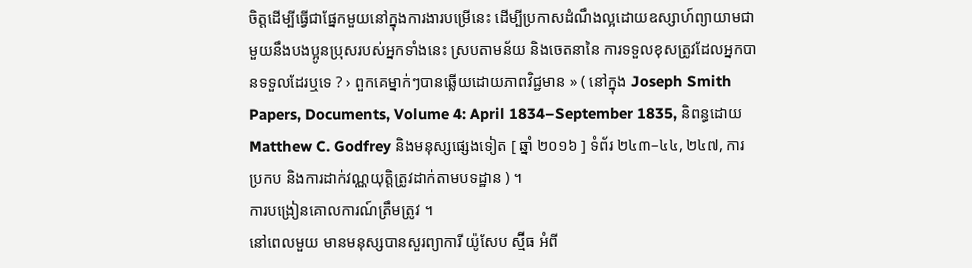ចិត្តដើម្បីធ្វើជាផ្នែកមួយនៅក្នុងការងារបម្រើនេះ ដើម្បីប្រកាសដំណឹងល្អដោយឧស្សាហ៍ព្យាយាមជាមួយនឹងបងប្អូនប្រុសរបស់អ្នកទាំងនេះ ស្របតាមន័យ និងចេតនានៃ ការទទួលខុសត្រូវដែលអ្នកបានទទួលដែរឬទេ ? › ពួកគេម្នាក់ៗបានឆ្លើយដោយភាពវិជ្ជមាន » ( នៅក្នុង Joseph Smith Papers, Documents, Volume 4: April 1834–September 1835, និពន្ធដោយ Matthew C. Godfrey និងមនុស្សផ្សេងទៀត [ ឆ្នាំ ២០១៦ ] ទំព័រ ២៤៣–៤៤, ២៤៧, ការប្រកប និងការដាក់វណ្ណយុត្តិត្រូវដាក់តាមបទដ្ឋាន ) ។
ការបង្រៀនគោលការណ៍ត្រឹមត្រូវ ។
នៅពេលមួយ មានមនុស្សបានសួរព្យាការី យ៉ូសែប ស្ម៊ីធ អំពី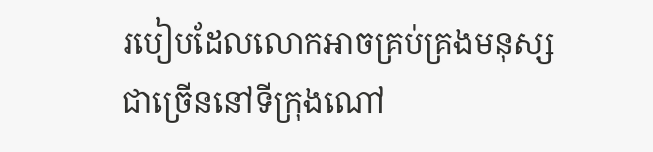របៀបដែលលោកអាចគ្រប់គ្រងមនុស្សជាច្រើននៅទីក្រុងណៅ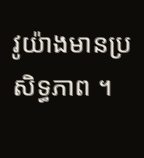វូយ៉ាងមានប្រសិទ្ធភាព ។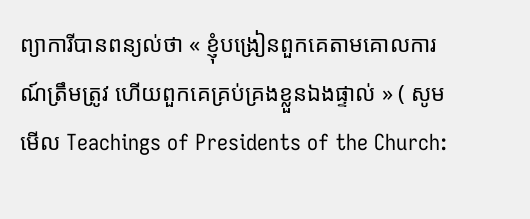ព្យាការីបានពន្យល់ថា « ខ្ញុំបង្រៀនពួកគេតាមគោលការណ៍ត្រឹមត្រូវ ហើយពួកគេគ្រប់គ្រងខ្លួនឯងផ្ទាល់ » ( សូមមើល Teachings of Presidents of the Church: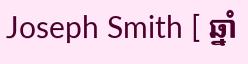Joseph Smith [ ឆ្នាំ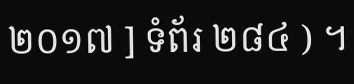២០១៧ ] ទំព័រ ២៨៤ ) ។